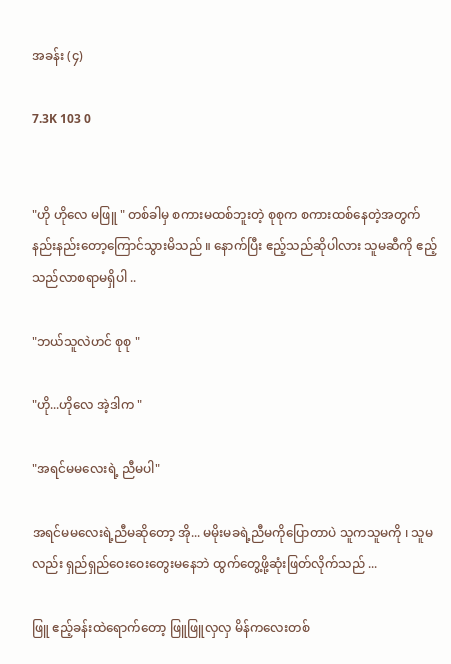အခန်း (၄)

7.3K 103 0


"ဟို ဟိုလေ မဖြူ " တစ်ခါမှ စကားမထစ်ဘူးတဲ့ စုစုက စကားထစ်နေတဲ့အတွက် နည်းနည်းတော့ကြောင်သွားမိသည် ။ နောက်ပြီး ဧည့်သည်ဆိုပါလား သူမဆီကို ဧည့်သည်လာစရာမရှိပါ ..

"ဘယ်သူလဲဟင် စုစု "

"ဟို...ဟိုလေ အဲ့ဒါက "

"အရင်မမလေးရဲ့ ညီမပါ"

အရင်မမလေးရဲ့ညီမဆိုတော့ အို... မမိုးမခရဲ့ညီမကိုပြောတာပဲ သူကသူမကို ၊ သူမလည်း ရှည်ရှည်ဝေးဝေးတွေးမနေဘဲ ထွက်တွေ့ဖို့ဆုံးဖြတ်လိုက်သည် ...

ဖြူ ဧည့်ခန်းထဲ‌ရောက်တော့ ဖြူဖြူလှလှ မိန်ကလေးတစ်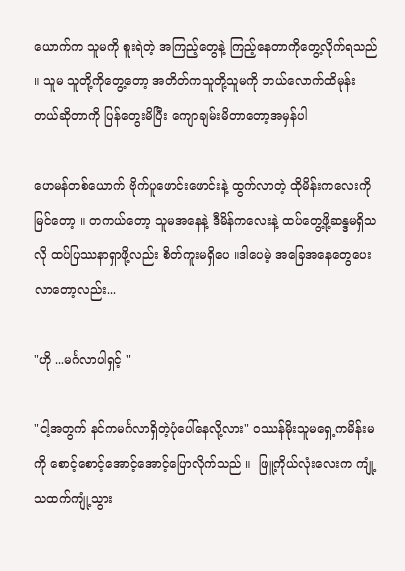ယောက်က သူမကို စူးရဲတဲ့ အကြည့်တွေနဲ့ ကြည့်နေတာကိုတွေ့လိုက်ရသည် ။ သူမ သူတို့ကိုတွေ့တော့ အတိတ်ကသူတို့သူမကို ဘယ်လောက်ထိမုန်းတယ်ဆိုတာကို ပြန်တွေးမိပြီး ကျောချမ်းမိတာတော့အမှန်ပါ

ဟေမန်တစ်ယောက် ဗိုက်ပူဖောင်းဖောင်းနဲ့ ထွက်လာတဲ့ ထိုမိန်းကလေးကိုမြင်တော့ ။ တကယ်တော့ သူမအနေနဲ့ ဒီမိန်ကလေးနဲ့ ထပ်တွေ့ဖို့ဆန္ဒမရှိသလို ထပ်ပြဿနာရှာဖို့လည်း စိတ်ကူးမရှိပေ ။ဒါပေမဲ့ အခြေအနေတွေပေးလာတော့လည်း...

"ဟို ...မင်္ဂလာပါရှင့် "

"ငါ့အတွက် နင်ကမင်္ဂလာရှိတဲ့ပုံပေါ်နေလို့လား" ဝဿန်မိုးသူမရှေ့ကမိန်းမကို စောင့်စောင့်အောင့်အောင့်ပြောလိုက်သည် ။  ဖြူ့ကိုယ်လုံးလေးက ကျုံ့သထက်ကျုံ့သွား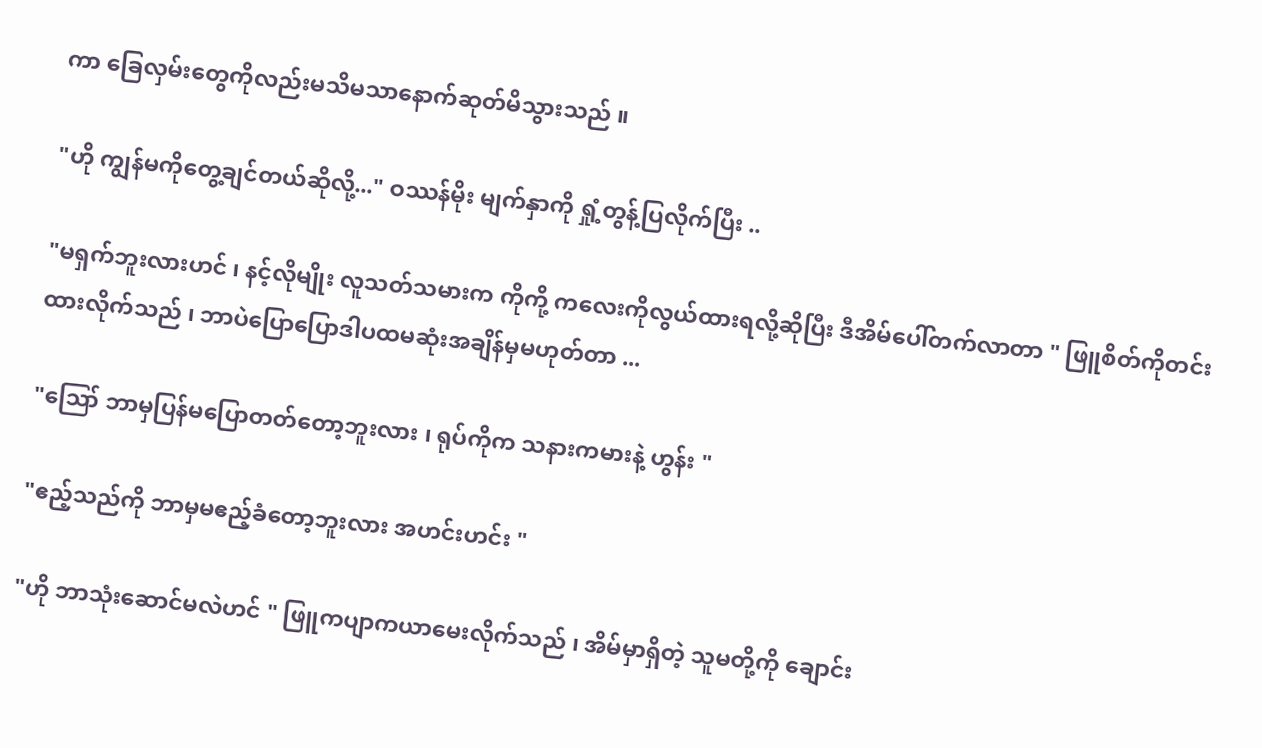ကာ ခြေလှမ်းတွေကိုလည်းမသိမသာနောက်ဆုတ်မိသွားသည် ။

"ဟို ကျွန်မကိုတွေ့ချင်တယ်ဆိုလို့..." ဝဿန်မိုး မျက်နှာကို ရှုံ့တွန့်ပြလိုက်ပြီး ..

"မရှက်ဘူးလားဟင် ၊ နင့်လိုမျိုး လူသတ်သမားက ကိုကို့ ကလေးကိုလွယ်ထားရလို့ဆိုပြီး ဒီအိမ်ပေါ်တက်လာတာ " ဖြူစိတ်ကိုတင်းထားလိုက်သည် ၊ ဘာပဲပြောပြောဒါပထမဆုံးအချိန်မှမဟုတ်တာ ...

"ဪ ဘာမှပြန်မပြောတတ်တော့ဘူးလား ၊ ရုပ်ကိုက သနားကမားနဲ့ ဟွန်း "

"ဧည့်သည်ကို ဘာမှမဧည့်ခံတော့ဘူးလား အဟင်းဟင်း "

"ဟို ဘာသုံးဆောင်မလဲဟင် " ဖြူကပျာကယာမေးလိုက်သည် ၊ အိမ်မှာရှိတဲ့ သူမတို့ကို ချောင်း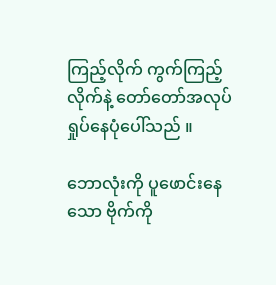ကြည့်လိုက် ကွက်ကြည့်လိုက်နဲ့ တော်တော်အလုပ်ရှုပ်နေပုံပေါ်သည် ။

ဘောလုံးကို ပူဖောင်းနေသော ဗိုက်ကို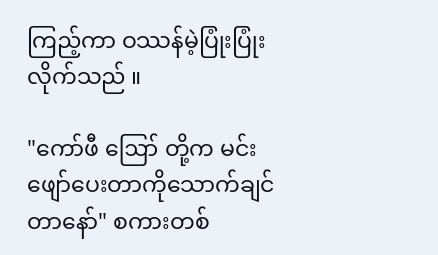ကြည့်ကာ ဝဿန်မဲ့ပြုံးပြုံးလိုက်သည် ။

"ကော်ဖီ ဪ တို့က မင်းဖျော်ပေးတာကိုသောက်ချင်တာနော်" စကားတစ်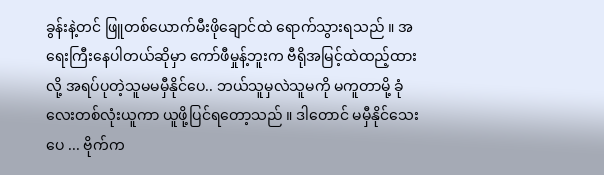ခွန်းနဲ့တင် ဖြူတစ်ယောက်မီးဖိုချောင်ထဲ ရောက်သွားရသည် ။ အရေးကြီးနေပါတယ်‌ဆိုမှာ ကော်ဖီမှုန့်ဘူးက ဗီရိုအမြင့်ထဲထည့်ထားလို့ အရပ်ပုတဲ့သူမမမှီနိုင်ပေ.. ဘယ်သူမှလဲသူမကို မကူတာမို့ ခုံလေးတစ်လုံးယူကာ ယူဖို့ပြင်ရတော့သည် ။ ဒါတောင် မမှီနိုင်သေးပေ ... ဗိုက်က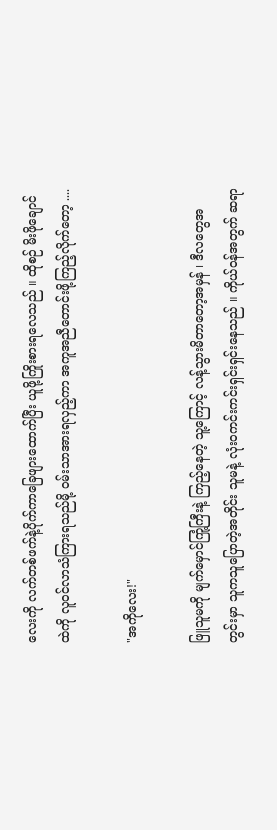လေးကို လက်တစ်ဖက်နဲ့ပိုက်ကာခြေဖျားထောက်ပြီး ယူဖို့ကြိုးစားရလေသည် ။ ထိုစဉ် မိးဖိုချောင်ထဲကို လူဝင်လာသံကြားရသည်မို့ ဝမ်းသာအားရလှည့်ကာ အကူအညီတောင်းဖို့ကြည့်လိုက်တော့ ....

"အကိုလေး!"

ဖြူသူမကို မျက်မှောင်ကြုံ့ကြီးနဲ့ ကြည့်နေတဲ့ သူ့ကြောင့် လန့်သွားမိတာတော့အမှန် ၊ ဒီလတွေအတွင်းမှာ သူကသူပြောတဲ့အတိုင်း သူမနဲ့ လုံးဝကင်းကင်းရှင်းရှင်းနေသည် ။ ကိုယ်ဝန်အတွက် ဆရာ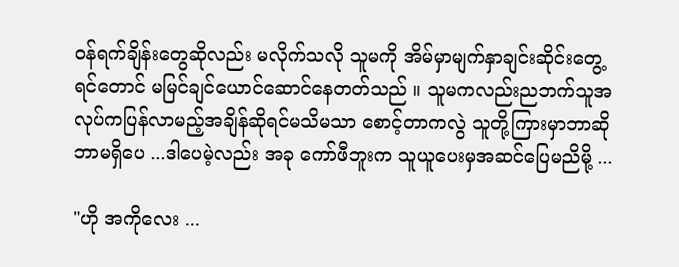ဝန်ရက်ချိန်းတွေဆိုလည်း မလိုက်သလို သူမကို အိမ်မှာမျက်နှာချင်းဆိုင်းတွေ့ရင်တောင် မမြင်ချင်ယောင်ဆောင်နေတတ်သည် ။ သူမကလည်းညဘက်သူအလုပ်ကပြန်လာမည့်အချိန်ဆိုရင်မသိမသာ စောင့်တာကလွဲ သူတို့ကြားမှာဘာဆိုဘာမရှိပေ ...ဒါပေမဲ့လည်း အခု ကော်ဖီဘူးက သူယူပေးမှအဆင်ပြေမညိမို့ ...

"ဟို အကိုလေး ...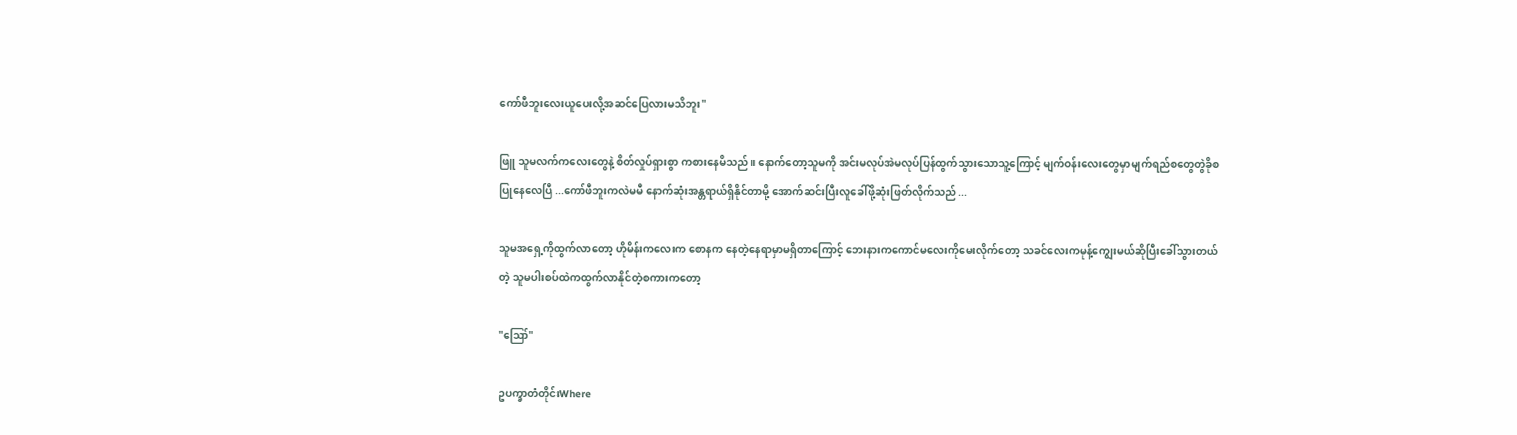ကော်ဖီဘူးလေးယူပေးလို့အဆင်ပြေလားမသိဘူး"

ဖြူ သူမလက်ကလေးတွေနဲ့ စိတ်လှုပ်ရှားစွာ ကစားနေမိသည် ။ နောက်တော့သူမကို အင်းမလုပ်အဲမလုပ်ပြန်ထွက်သွားသောသူ့ကြောင့် မျက်ဝန်းလေးတွေမှာမျက်ရည်စတွေတွဲခိုစပြုနေလေပြီ ...ကော်ဖီဘူးက‌လဲမမီ နောက်ဆုံးအန္တရာယ်ရှိနိုင်တာမို့ အောက်ဆင်းပြီးလူခေါ်ဖို့ဆုံးဖြတ်လိုက်သည် ...

သူမအရှေ့ကိုထွက်လာတော့ ဟိုမိန်းကလေးက စောနက နေတဲ့နေရာမှာမရှိတာကြောင့် ဘေးနားကကောင်မလေးကိုမေးလိုက်တော့ သခင်လေးက‌မုန့်ကျွေးမယ်ဆိုပြီးခေါ်သွားတယ်တဲ့ သူမပါးစပ်ထဲကထွက်လာနိုင်တဲ့စကားကတော့

"ဪ"

ဥပက္ခာတံတိုင်းWhere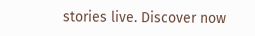stories live. Discover now